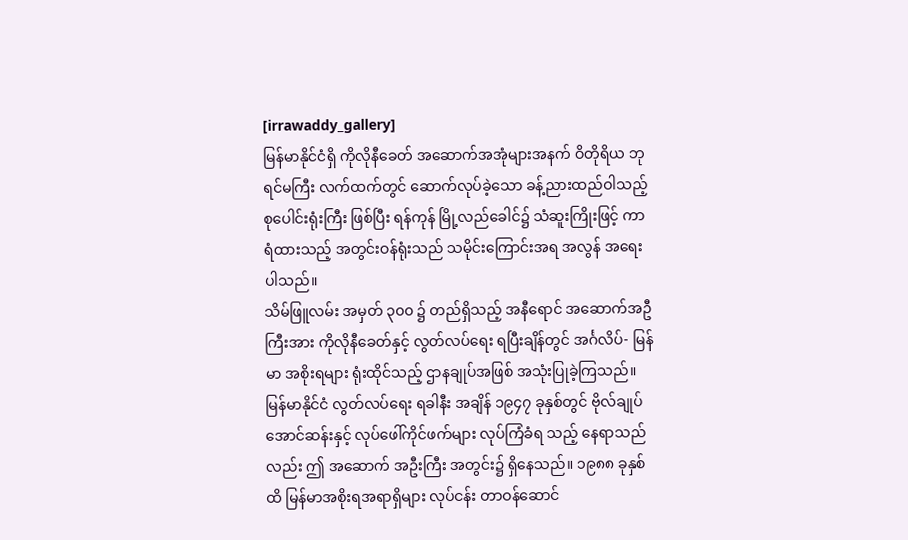[irrawaddy_gallery]
မြန်မာနိုင်ငံရှိ ကိုလိုနီခေတ် အဆောက်အအုံများအနက် ဝိတိုရိယ ဘုရင်မကြီး လက်ထက်တွင် ဆောက်လုပ်ခဲ့သော ခန့်ညားထည်ဝါသည့် စုပေါင်းရုံးကြီး ဖြစ်ပြီး ရန်ကုန် မြို့လည်ခေါင်၌ သံဆူးကြိုးဖြင့် ကာရံထားသည့် အတွင်းဝန်ရုံးသည် သမိုင်းကြောင်းအရ အလွန် အရေးပါသည်။
သိမ်ဖြူလမ်း အမှတ် ၃၀၀ ၌ တည်ရှိသည့် အနီရောင် အဆောက်အဦကြီးအား ကိုလိုနီခေတ်နှင့် လွတ်လပ်ရေး ရပြီးချိန်တွင် အင်္ဂလိပ်- မြန်မာ အစိုးရများ ရုံးထိုင်သည့် ဌာနချုပ်အဖြစ် အသုံးပြုခဲ့ကြသည်။ မြန်မာနိုင်ငံ လွတ်လပ်ရေး ရခါနီး အချိန် ၁၉၄၇ ခုနှစ်တွင် ဗိုလ်ချုပ်အောင်ဆန်းနှင့် လုပ်ဖေါ်ကိုင်ဖက်များ လုပ်ကြံခံရ သည့် နေရာသည်လည်း ဤ အဆောက် အဦးကြီး အတွင်း၌ ရှိနေသည်။ ၁၉၈၈ ခုနှစ်ထိ မြန်မာအစိုးရအရာရှိများ လုပ်ငန်း တာဝန်ဆောင်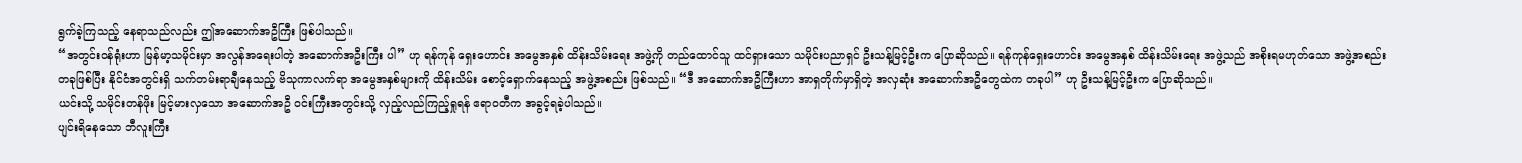ရွက်ခဲ့ကြသည့် နေရာသည်လည်း ဤအဆောက်အဦကြီး ဖြစ်ပါသည်။
“အတွင်းဝန်ရုံးဟာ မြန်မာ့သမိုင်းမှာ အလွန်အရေးပါတဲ့ အဆောက်အဦးကြီး ပါ” ဟု ရန်ကုန် ရှေးဟောင်း အမွေအနှစ် ထိန်းသိမ်းရေး အဖွဲ့ကို တည်ထောင်သူ ထင်ရှားသော သမိုင်းပညာရှင် ဦးသန့်မြင့်ဦးက ပြောဆိုသည်။ ရန်ကုန်ရှေးဟောင်း အမွေအနှစ် ထိန်းသိမ်းရေး အဖွဲ့သည် အစိုးရမဟုတ်သော အဖွဲ့အစည်း တခုဖြစ်ပြီး နိုင်ငံအတွင်းရှိ သက်တမ်းရာချီနေသည့် ဗိသုကာလက်ရာ အမွေအနှစ်များကို ထိန်းသိမ်း စောင့်ရှောက်နေသည့် အဖွဲ့အစည်း ဖြစ်သည်။ “ဒီ အဆောက်အဦကြီးဟာ အာရှတိုက်မှာရှိတဲ့ အလှဆုံး အဆောက်အဦတွေထဲက တခုပါ” ဟု ဦးသန့်မြင့်ဦးက ပြောဆိုသည်။
ယင်းသို့ သမိုင်းတန်ဖိုး မြင့်မားလှသော အဆောက်အဦ ဝင်းကြီးအတွင်းသို့ လှည့်လည်ကြည့်ရှုရန် ဧရာဝတီက အခွင့်ရခဲ့ပါသည်။
ပျင်းရိနေသော ဘီလူးကြီး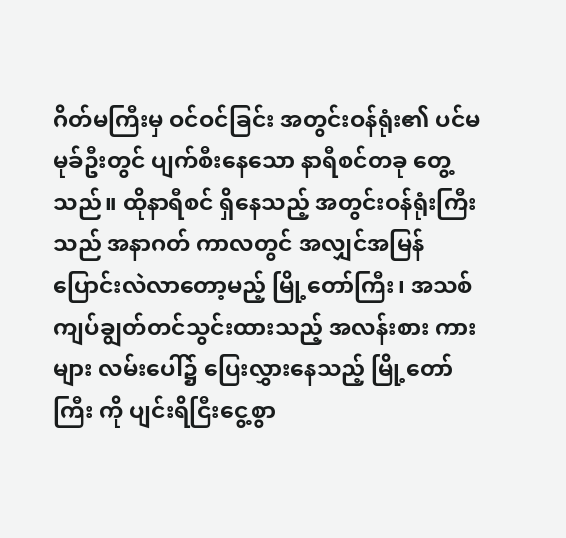ဂိတ်မကြီးမှ ဝင်ဝင်ခြင်း အတွင်းဝန်ရုံး၏ ပင်မမုခ်ဦးတွင် ပျက်စီးနေသော နာရီစင်တခု တွေ့သည်။ ထိုနာရီစင် ရှိနေသည့် အတွင်းဝန်ရုံးကြီးသည် အနာဂတ် ကာလတွင် အလျှင်အမြန် ပြောင်းလဲလာတော့မည့် မြို့တော်ကြီး၊ အသစ်ကျပ်ချွတ်တင်သွင်းထားသည့် အလန်းစား ကားများ လမ်းပေါ်၌ ပြေးလွှားနေသည့် မြို့တော်ကြီး ကို ပျင်းရိငြီးငွေ့စွာ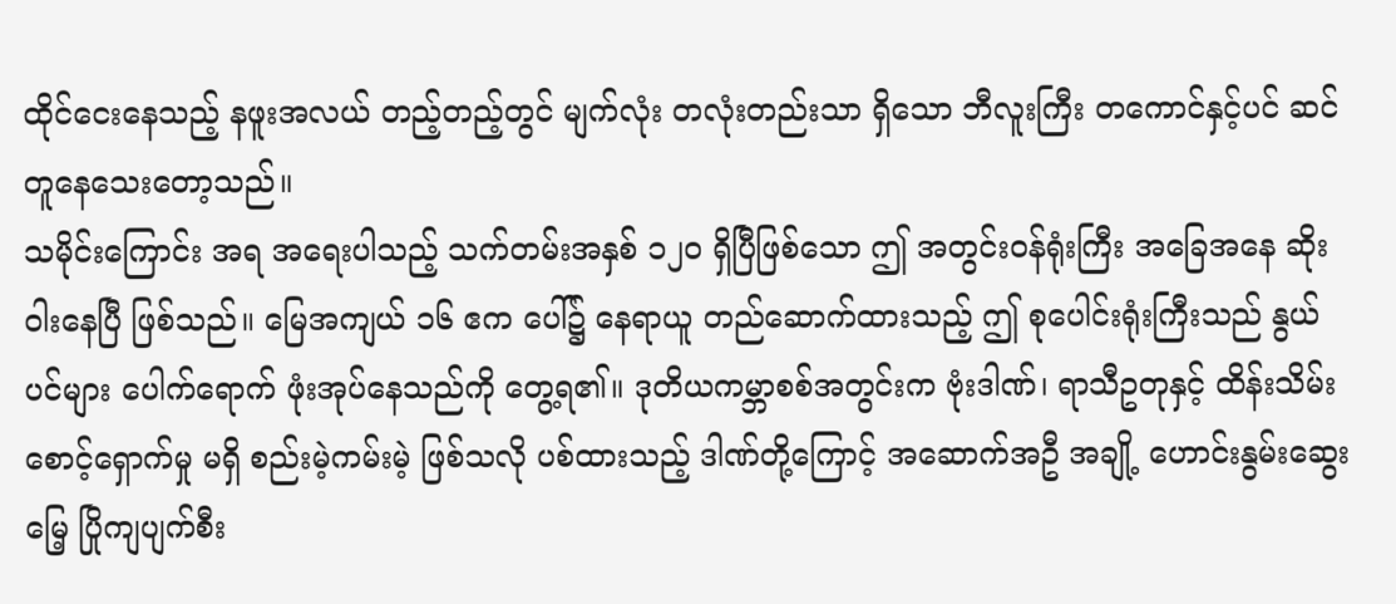ထိုင်ငေးနေသည့် နဖူးအလယ် တည့်တည့်တွင် မျက်လုံး တလုံးတည်းသာ ရှိသော ဘီလူးကြီး တကောင်နှင့်ပင် ဆင်တူနေသေးတော့သည်။
သမိုင်းကြောင်း အရ အရေးပါသည့် သက်တမ်းအနှစ် ၁၂၀ ရှိပြီဖြစ်သော ဤ အတွင်းဝန်ရုံးကြီး အခြေအနေ ဆိုးဝါးနေပြီ ဖြစ်သည်။ မြေအကျယ် ၁၆ ဧက ပေါ်၌ နေရာယူ တည်ဆောက်ထားသည့် ဤ စုပေါင်းရုံးကြီးသည် နွယ်ပင်များ ပေါက်ရောက် ဖုံးအုပ်နေသည်ကို တွေ့ရ၏။ ဒုတိယကမ္ဘာစစ်အတွင်းက ဗုံးဒါဏ်၊ ရာသီဥတုနှင့် ထိန်းသိမ်းစောင့်ရှောက်မှု မရှိ စည်းမဲ့ကမ်းမဲ့ ဖြစ်သလို ပစ်ထားသည့် ဒါဏ်တို့ကြောင့် အဆောက်အဦ အချို့ ဟောင်းနွမ်းဆွေးမြေ့ ပြိုကျပျက်စီး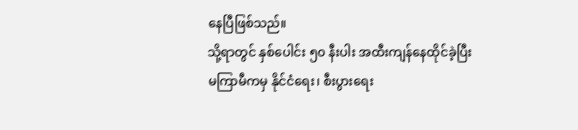နေပြီဖြစ်သည်။
သို့ရာတွင် နှစ်ပေါင်း ၅၀ နီးပါး အထီးကျန်နေထိုင်ခဲ့ပြီး မကြာမီကမှ နိုင်ငံရေး၊ စီးပွားရေး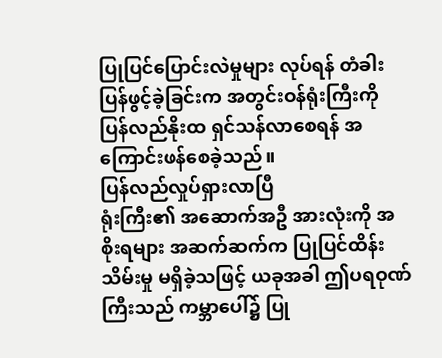ပြုပြင်ပြောင်းလဲမှုများ လုပ်ရန် တံခါးပြန်ဖွင့်ခဲ့ခြင်းက အတွင်းဝန်ရုံးကြီးကို ပြန်လည်နိုးထ ရှင်သန်လာစေရန် အကြောင်းဖန်စေခဲ့သည်။
ပြန်လည်လှုပ်ရှားလာပြီ
ရုံးကြီး၏ အဆောက်အဦ အားလုံးကို အစိုးရများ အဆက်ဆက်က ပြုပြင်ထိန်းသိမ်းမှု မရှိခဲ့သဖြင့် ယခုအခါ ဤပရဝုဏ်ကြီးသည် ကမ္ဘာပေါ်၌ ပြု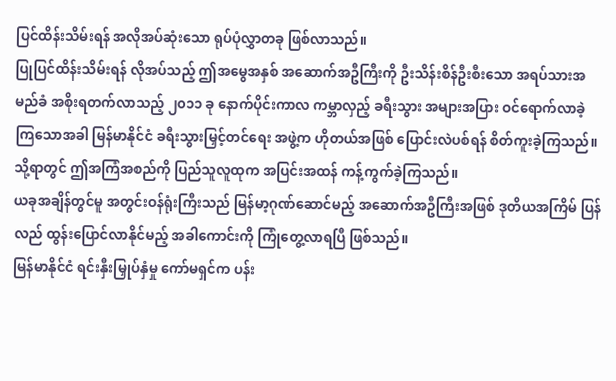ပြင်ထိန်းသိမ်းရန် အလိုအပ်ဆုံးသော ရုပ်ပုံလွှာတခု ဖြစ်လာသည်။
ပြုပြင်ထိန်းသိမ်းရန် လိုအပ်သည့် ဤအမွေအနှစ် အဆောက်အဦကြီးကို ဦးသိန်းစိန်ဦးစီးသော အရပ်သားအမည်ခံ အစိုးရတက်လာသည့် ၂၀၁၁ ခု နောက်ပိုင်းကာလ ကမ္ဘာလှည့် ခရီးသွား အများအပြား ဝင်ရောက်လာခဲ့ကြသောအခါ မြန်မာနိုင်ငံ ခရီးသွားမြှင့်တင်ရေး အဖွဲ့က ဟိုတယ်အဖြစ် ပြောင်းလဲပစ်ရန် စိတ်ကူးခဲ့ကြသည်။ သို့ရာတွင် ဤအကြံအစည်ကို ပြည်သူလူထုက အပြင်းအထန် ကန့်ကွက်ခဲ့ကြသည်။
ယခုအချိန်တွင်မူ အတွင်းဝန်ရုံးကြီးသည် မြန်မာ့ဂုဏ်ဆောင်မည့် အဆောက်အဦကြီးအဖြစ် ဒုတိယအကြိမ် ပြန်လည် ထွန်းပြောင်လာနိုင်မည့် အခါကောင်းကို ကြုံတွေ့လာရပြီ ဖြစ်သည်။
မြန်မာနိုင်ငံ ရင်းနှီးမြှုပ်နှံမှု ကော်မရှင်က ပန်း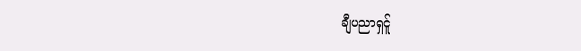ချီပညာရှင်ူ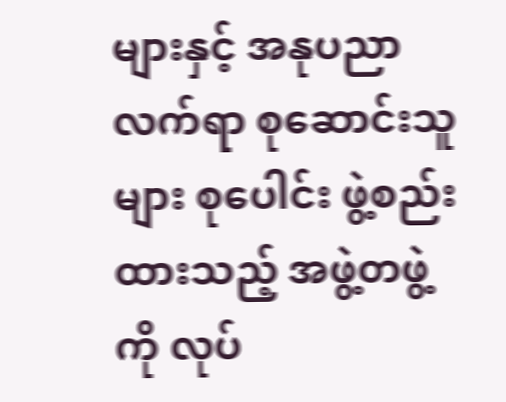များနှင့် အနုပညာလက်ရာ စုဆောင်းသူများ စုပေါင်း ဖွဲ့စည်း ထားသည့် အဖွဲ့တဖွဲ့ကို လုပ်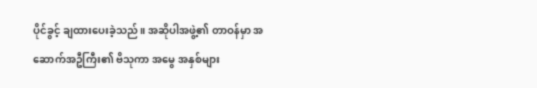ပိုင်ခွင့် ချထားပေးခဲ့သည်။ အဆိုပါအဖွဲ့၏ တာဝန်မှာ အဆောက်အဦကြီး၏ ဗိသုကာ အမွေ အနှစ်များ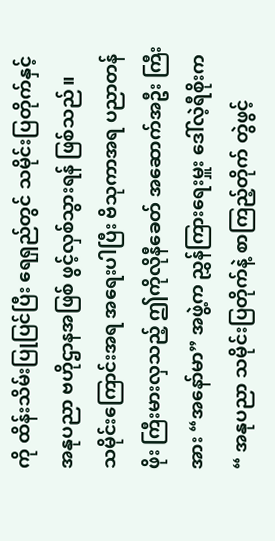ကို ထိန်းသိမ်းပြုပြင်ပြီး ရေရှည်တွင် သမိုင်းပြတိုက်နှင့် အနုပညာ ဗဟိုဌာနအဖြစ် ဖွင့်လှစ်သွားရန် ဖြစ်သည်။
သမိုင်းကြောင်းအရ အရေးပါပြီး ဗိသုကာအရ ပညာတန်ဖိုး ကြီးမားလှသည့် ဤကိုလိုနီခေတ် အဆောက်အဦး ကြီးအား “အနော်မာ” အဖွဲ့က ညွှန်ကြားရေးမှူး ဒေါ်လဲ့ရီစိုးက “ အနုပညာ သမိုင်းပြတိုက်နဲ့ စာကြည့်တိုက် တွဲဖွင့်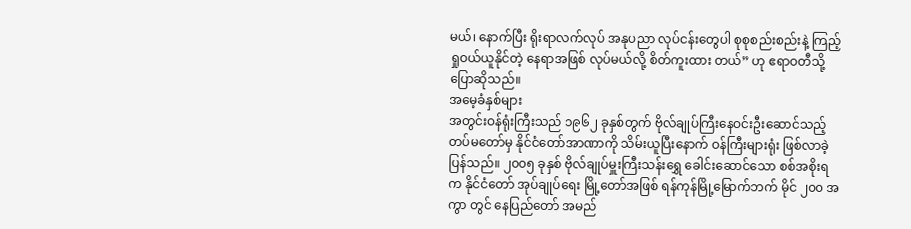မယ်၊ နောက်ပြီး ရိုးရာလက်လုပ် အနုပညာ လုပ်ငန်းတွေပါ စုစုစည်းစည်းနဲ့ ကြည့်ရှုဝယ်ယူနိုင်တဲ့ နေရာအဖြစ် လုပ်မယ်လို့ စိတ်ကူးထား တယ်” ဟု ဧရာဝတီသို့ ပြောဆိုသည်။
အမေ့ခံနှစ်များ
အတွင်းဝန်ရုံးကြီးသည် ၁၉၆၂ ခုနှစ်တွက် ဗိုလ်ချုပ်ကြီးနေဝင်းဦးဆောင်သည့် တပ်မတော်မှ နိုင်ငံတော်အာဏာကို သိမ်းယူပြီးနောက် ဝန်ကြီးများရုံး ဖြစ်လာခဲ့ပြန်သည်။ ၂၀၀၅ ခုနှစ် ဗိုလ်ချုပ်မှူးကြီးသန်းရွှေ ခေါင်းဆောင်သော စစ်အစိုးရက နိုင်ငံတော် အုပ်ချုပ်ရေး မြို့တော်အဖြစ် ရန်ကုန်မြို့မြောက်ဘက် မိုင် ၂၀၀ အကွာ တွင် နေပြည်တော် အမည်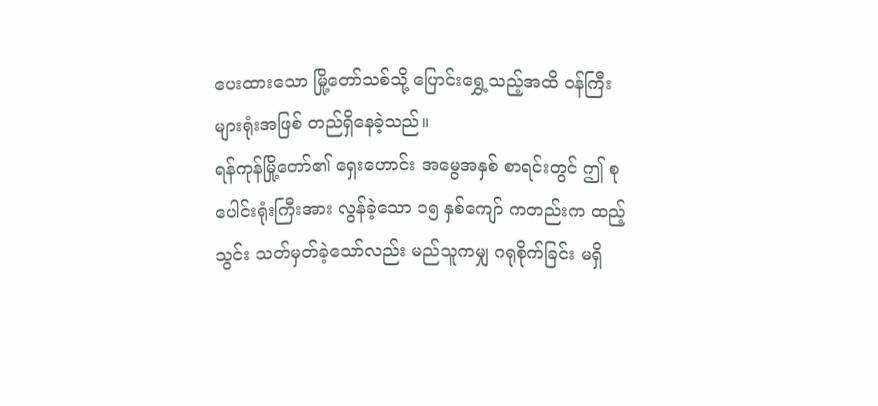ပေးထားသော မြို့တော်သစ်သို့ ပြောင်းရွှေ့သည့်အထိ ဝန်ကြီးများရုံးအဖြစ် တည်ရှိနေခဲ့သည်။
ရန်ကုန်မြို့တော်၏ ရှေးဟောင်း အမွေအနှစ် စာရင်းတွင် ဤ စုပေါင်းရုံးကြီးအား လွန်ခဲ့သော ၁၅ နှစ်ကျော် ကတည်းက ထည့်သွင်း သတ်မှတ်ခဲ့သော်လည်း မည်သူကမျှ ဂရုစိုက်ခြင်း မရှိ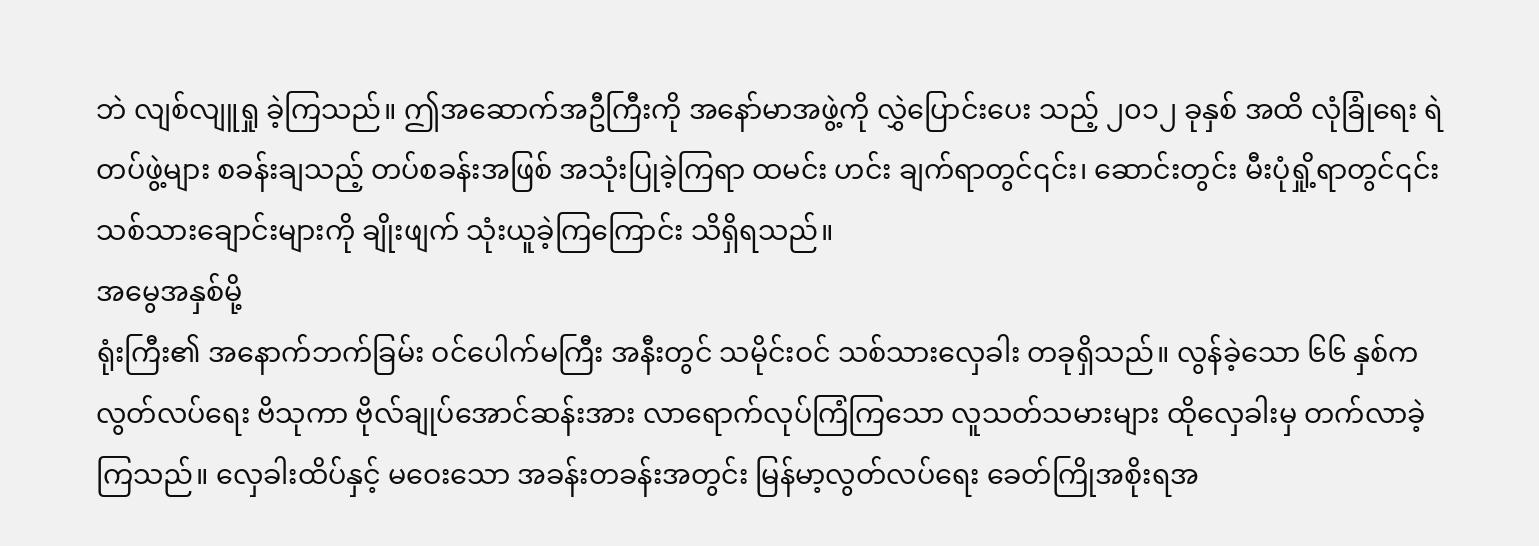ဘဲ လျစ်လျူရှု ခဲ့ကြသည်။ ဤအဆောက်အဦကြီးကို အနော်မာအဖွဲ့ကို လွှဲပြောင်းပေး သည့် ၂၀၁၂ ခုနှစ် အထိ လုံခြုံရေး ရဲတပ်ဖွဲ့များ စခန်းချသည့် တပ်စခန်းအဖြစ် အသုံးပြုခဲ့ကြရာ ထမင်း ဟင်း ချက်ရာတွင်၎င်း၊ ဆောင်းတွင်း မီးပုံရှို့ရာတွင်၎င်း သစ်သားချောင်းများကို ချိုးဖျက် သုံးယူခဲ့ကြကြောင်း သိရှိရသည်။
အမွေအနှစ်မို့
ရုံးကြီး၏ အနောက်ဘက်ခြမ်း ဝင်ပေါက်မကြီး အနီးတွင် သမိုင်းဝင် သစ်သားလှေခါး တခုရှိသည်။ လွန်ခဲ့သော ၆၆ နှစ်က လွတ်လပ်ရေး ဗိသုကာ ဗိုလ်ချုပ်အောင်ဆန်းအား လာရောက်လုပ်ကြံကြသော လူသတ်သမားများ ထိုလှေခါးမှ တက်လာခဲ့ကြသည်။ လှေခါးထိပ်နှင့် မဝေးသော အခန်းတခန်းအတွင်း မြန်မာ့လွတ်လပ်ရေး ခေတ်ကြိုအစိုးရအ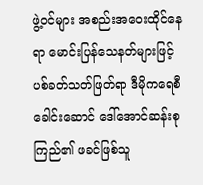ဖွဲ့ဝင်များ အစည်းအဝေးထိုင်နေရာ မောင်းပြန်သေနတ်များဖြင့် ပစ်ခတ်သတ်ဖြတ်ရာ ဒီမိုကရေစီခေါင်းဆောင် ဒေါ်အောင်ဆန်းစုကြည်၏ ဖခင်ဖြစ်သူ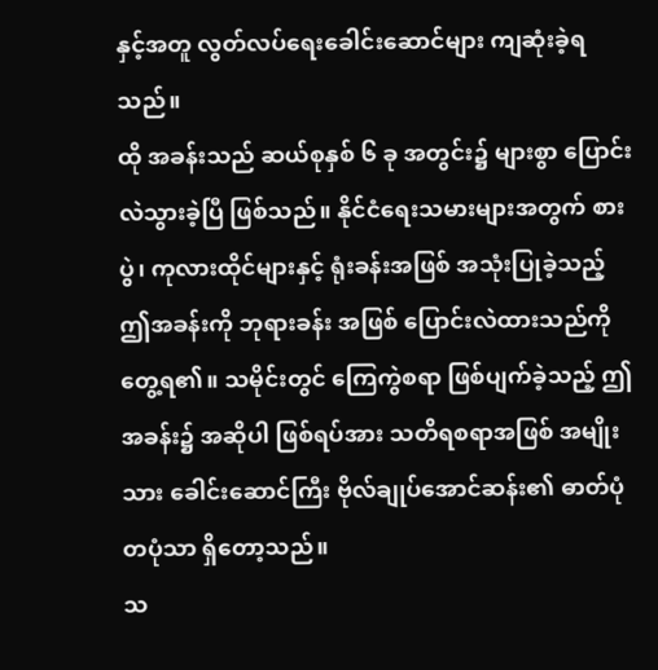နှင့်အတူ လွတ်လပ်ရေးခေါင်းဆောင်များ ကျဆုံးခဲ့ရသည်။
ထို အခန်းသည် ဆယ်စုနှစ် ၆ ခု အတွင်း၌ များစွာ ပြောင်းလဲသွားခဲ့ပြီ ဖြစ်သည်။ နိုင်ငံရေးသမားများအတွက် စားပွဲ၊ ကုလားထိုင်များနှင့် ရုံးခန်းအဖြစ် အသုံးပြုခဲ့သည့် ဤအခန်းကို ဘုရားခန်း အဖြစ် ပြောင်းလဲထားသည်ကို တွေ့ရ၏။ သမိုင်းတွင် ကြေကွဲစရာ ဖြစ်ပျက်ခဲ့သည့် ဤအခန်း၌ အဆိုပါ ဖြစ်ရပ်အား သတိရစရာအဖြစ် အမျိုးသား ခေါင်းဆောင်ကြီး ဗိုလ်ချုပ်အောင်ဆန်း၏ ဓာတ်ပုံ တပုံသာ ရှိတော့သည်။
သ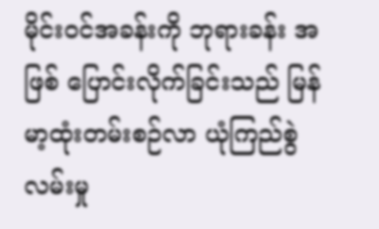မိုင်းဝင်အခန်းကို ဘုရားခန်း အဖြစ် ပြောင်းလိုက်ခြင်းသည် မြန်မာ့ထုံးတမ်းစဉ်လာ ယုံကြည်စွဲလမ်းမှု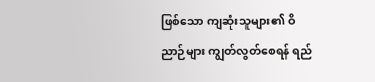ဖြစ်သော ကျဆုံးသူများ၏ ဝိညာဉ်များ ကျွတ်လွတ်စေရန် ရည်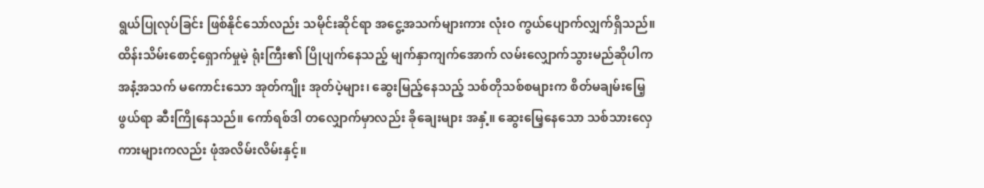ရွယ်ပြုလုပ်ခြင်း ဖြစ်နိုင်သော်လည်း သမိုင်းဆိုင်ရာ အငွေ့အသက်များကား လုံးဝ ကွယ်ပျောက်လျှက်ရှိသည်။
ထိန်းသိမ်းစောင့်ရှောက်မှုမဲ့ ရုံးကြီး၏ ပြိုပျက်နေသည့် မျက်နှာကျက်အောက် လမ်းလျှောက်သွားမည်ဆိုပါက အနံ့အသက် မကောင်းသော အုတ်ကျိုး အုတ်ပဲ့များ၊ ဆွေးမြည့်နေသည့် သစ်တိုသစ်စများက စိတ်မချမ်းမြေ့ဖွယ်ရာ ဆီးကြိုနေသည်။ ကော်ရစ်ဒါ တလျှောက်မှာလည်း ခိုချေးများ အနှံ့။ ဆွေးမြေ့နေသော သစ်သားလှေကားများကလည်း ဖုံအလိမ်းလိမ်းနှင့်။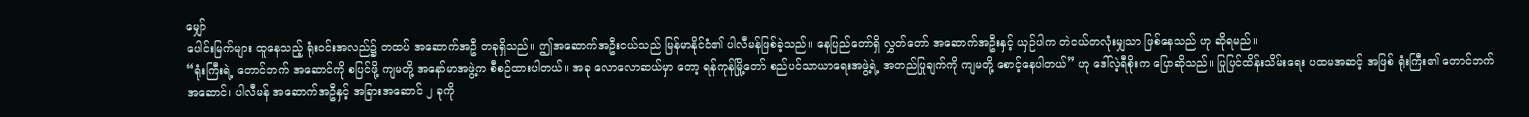မျှော်
ပေါင်းမြက်များ ထူနေသည့် ရုံးဝင်းအလည်၌ တထပ် အဆောက်အဦ တခုရှိသည်။ ဤအဆောက်အဦးငယ်သည် မြန်မာနိုင်ငံ၏ ပါလီမန်ဖြစ်ခဲ့သည်။ နေပြည်တော်ရှိ လွှတ်တော် အဆောက်အဦးနှင့် ယှဉ်ပါက တဲငယ်တလုံးမျှသာ ဖြစ်နေသည် ဟု ဆိုရမည်။
“ရုံးကြီးရဲ့ တောင်ဘက် အဆောင်ကို စပြင်ဖို့ ကျမတို့ အနော်မာအဖွဲ့က စီစဉ်ထားပါတယ်။ အခု လောလောဆယ်မှာ တော့ ရန်ကုန်မြို့တော် စည်ပင်သာယာရေးအဖွဲ့ရဲ့ အတည်ပြုချက်ကို ကျမတို့ စောင့်နေပါတယ်” ဟု ဒေါ်လဲ့ရီစိုးက ပြောဆိုသည်။ ပြုပြင်ထိန်းသိမ်းရေး ပထမအဆင့် အဖြစ် ရုံးကြီး၏ တောင်ဘက်အဆောင်၊ ပါလီမန် အဆောက်အဦနှင့် အခြားအဆောင် ၂ ခုကို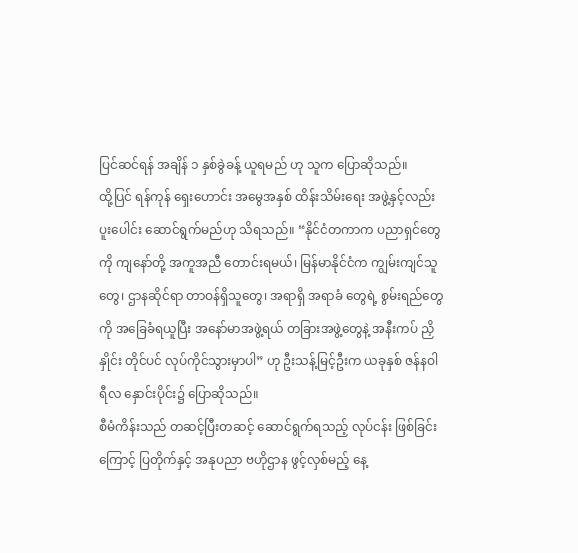ပြင်ဆင်ရန် အချိန် ၁ နှစ်ခွဲခန့် ယူရမည် ဟု သူက ပြောဆိုသည်။
ထို့ပြင် ရန်ကုန် ရှေးဟောင်း အမွေအနှစ် ထိန်းသိမ်းရေး အဖွဲ့နှင့်လည်း ပူးပေါင်း ဆောင်ရွက်မည်ဟု သိရသည်။ “နိုင်ငံတကာက ပညာရှင်တွေကို ကျနော်တို့ အကူအညီ တောင်းရမယ်၊ မြန်မာနိုင်ငံက ကျွမ်းကျင်သူတွေ၊ ဌာနဆိုင်ရာ တာဝန်ရှိသူတွေ၊ အရာရှိ အရာခံ တွေရဲ့ စွမ်းရည်တွေကို အခြေခံရယူပြီး အနော်မာအဖွဲ့ရယ် တခြားအဖွဲ့တွေနဲ့ အနီးကပ် ညှိနှိုင်း တိုင်ပင် လုပ်ကိုင်သွားမှာပါ” ဟု ဦးသန့်မြင့်ဦးက ယခုနှစ် ဇန်နဝါရီလ နှောင်းပိုင်း၌ ပြောဆိုသည်။
စီမံကိန်းသည် တဆင့်ပြီးတဆင့် ဆောင်ရွက်ရသည့် လုပ်ငန်း ဖြစ်ခြင်းကြောင့် ပြတိုက်နှင့် အနုပညာ ဗဟိုဌာန ဖွင့်လှစ်မည့် နေ့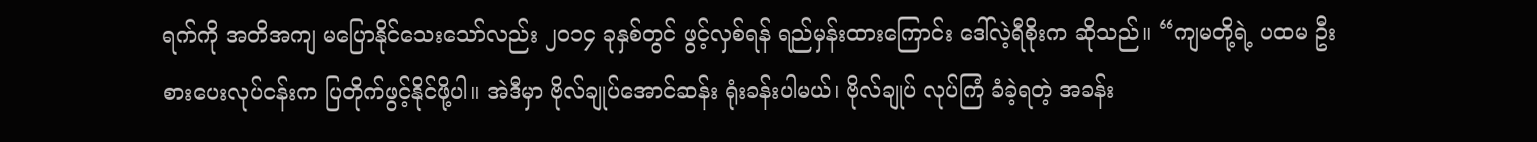ရက်ကို အတိအကျ မပြောနိုင်သေးသော်လည်း ၂၀၁၄ ခုနှစ်တွင် ဖွင့်လှစ်ရန် ရည်မှန်းထားကြောင်း ဒေါ်လဲ့ရီစိုးက ဆိုသည်။ “ကျမတို့ရဲ့ ပထမ ဦးစားပေးလုပ်ငန်းက ပြတိုက်ဖွင့်နိုင်ဖို့ပါ။ အဲဒီမှာ ဗိုလ်ချုပ်အောင်ဆန်း ရုံးခန်းပါမယ်၊ ဗိုလ်ချုပ် လုပ်ကြံ ခံခဲ့ရတဲ့ အခန်း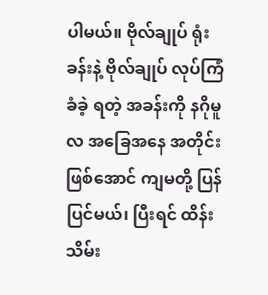ပါမယ်။ ဗိုလ်ချုပ် ရုံးခန်းနဲ့ ဗိုလ်ချုပ် လုပ်ကြံခံခဲ့ ရတဲ့ အခန်းကို နဂိုမူလ အခြေအနေ အတိုင်းဖြစ်အောင် ကျမတို့ ပြန်ပြင်မယ်၊ ပြီးရင် ထိန်းသိမ်း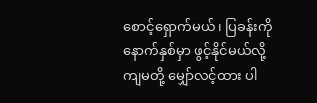စောင့်ရှောက်မယ်၊ ပြခန်းကို နောက်နှစ်မှာ ဖွင့်နိုင်မယ်လို့ ကျမတို့ မျှော်လင့်ထား ပါ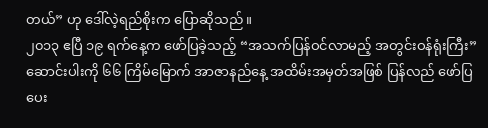တယ်” ဟု ဒေါ်လဲ့ရည်စိုးက ပြောဆိုသည်။
၂၀၁၃ ဧပြီ ၁၉ ရက်နေ့က ဖော်ပြခဲ့သည့် “အသက်ပြန်ဝင်လာမည့် အတွင်းဝန်ရုံးကြီး” ဆောင်းပါးကို ၆၆ ကြိမ်မြောက် အာဇာနည်နေ့ အထိမ်းအမှတ်အဖြစ် ပြန်လည် ဖော်ပြပေး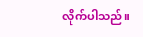လိုက်ပါသည်။